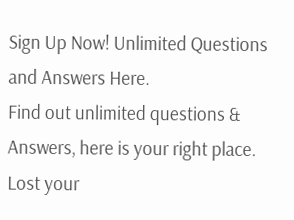Sign Up Now! Unlimited Questions and Answers Here.
Find out unlimited questions & Answers, here is your right place.
Lost your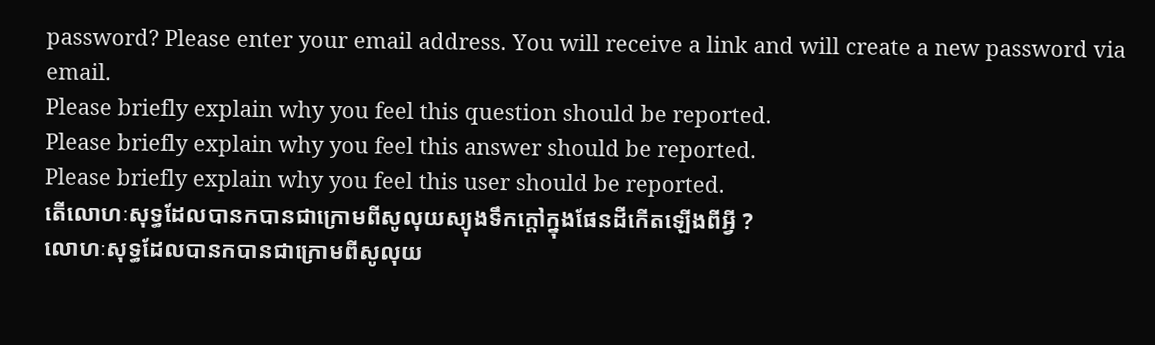password? Please enter your email address. You will receive a link and will create a new password via email.
Please briefly explain why you feel this question should be reported.
Please briefly explain why you feel this answer should be reported.
Please briefly explain why you feel this user should be reported.
តើលោហៈសុទ្ធដែលបានកបានជាក្រោមពីសូលុយស្យុងទឹកក្ដៅក្នុងផែនដីកើតឡើងពីអ្វី ?
លោហៈសុទ្ធដែលបានកបានជាក្រោមពីសូលុយ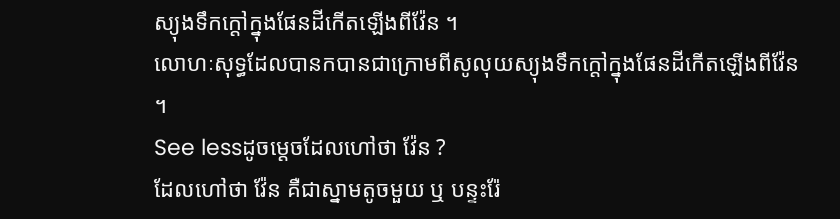ស្យុងទឹកក្ដៅក្នុងផែនដីកើតឡើងពីវ៉ែន ។
លោហៈសុទ្ធដែលបានកបានជាក្រោមពីសូលុយស្យុងទឹកក្ដៅក្នុងផែនដីកើតឡើងពីវ៉ែន ។
See lessដូចម្តេចដែលហៅថា វ៉ែន ?
ដែលហៅថា វ៉ែន គឺជាស្នាមតូចមួយ ឬ បន្ទះរ៉ែ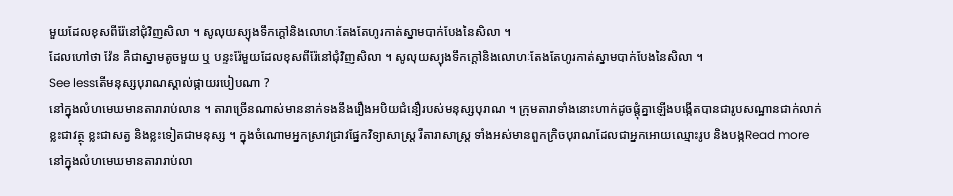មួយដែលខុសពីរ៉ែនៅជុំវិញសិលា ។ សូលុយស្យុងទឹកក្ដៅនិងលោហៈតែងតែហូរកាត់ស្នាមបាក់បែងនៃសិលា ។
ដែលហៅថា វ៉ែន គឺជាស្នាមតូចមួយ ឬ បន្ទះរ៉ែមួយដែលខុសពីរ៉ែនៅជុំវិញសិលា ។ សូលុយស្យុងទឹកក្ដៅនិងលោហៈតែងតែហូរកាត់ស្នាមបាក់បែងនៃសិលា ។
See lessតើមនុស្សបុរាណស្គាល់ផ្កាយរបៀបណា ?
នៅក្នុងលំហមេឃមានតារារាប់លាន ។ តារាច្រើនណាស់មាននាក់ទងនឹងរឿងអបិយជំនឿរបស់មនុស្សបុរាណ ។ ក្រុមតារាទាំងនោះហាក់ដូចផ្តុំគ្នាឡើងបង្កើតបានជារូបសណ្ឋានជាក់លាក់ ខ្លះជាវត្ថុ ខ្លះជាសត្វ និងខ្លះទៀតជាមនុស្ស ។ ក្នុងចំណោមអ្នកស្រាវជ្រាវផ្នែកវិទ្យាសាស្រ្ត រឺតារាសាស្រ្ត ទាំងអស់មានពួកក្រិចបុរាណដែលជាអ្នកអោយឈ្មោះរូប និងបង្កRead more
នៅក្នុងលំហមេឃមានតារារាប់លា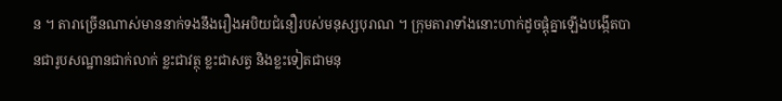ន ។ តារាច្រើនណាស់មាននាក់ទងនឹងរឿងអបិយជំនឿរបស់មនុស្សបុរាណ ។ ក្រុមតារាទាំងនោះហាក់ដូចផ្តុំគ្នាឡើងបង្កើតបានជារូបសណ្ឋានជាក់លាក់ ខ្លះជាវត្ថុ ខ្លះជាសត្វ និងខ្លះទៀតជាមនុ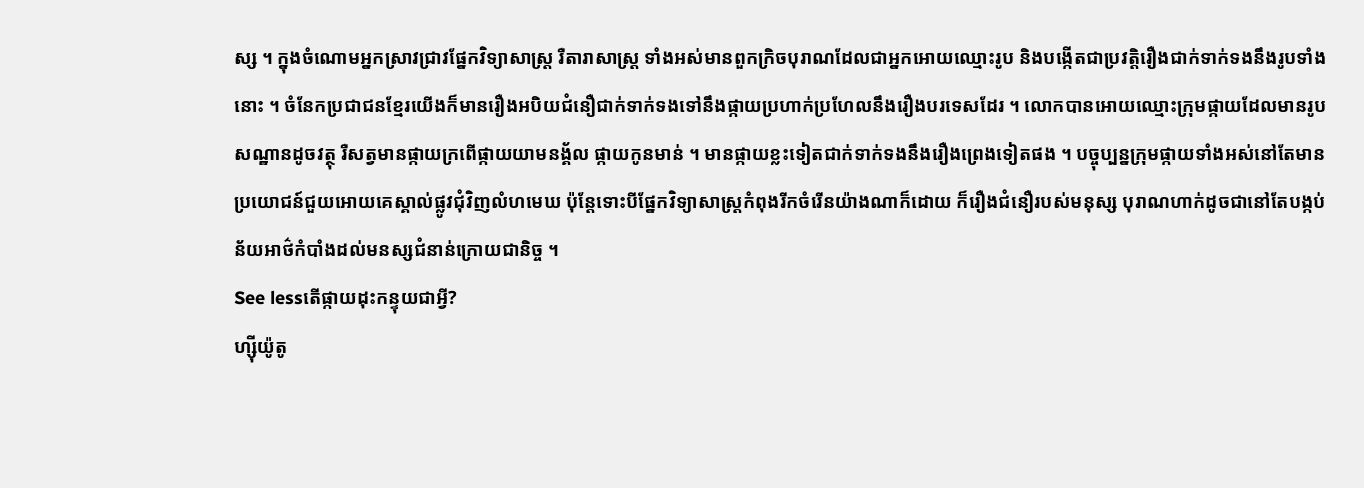ស្ស ។ ក្នុងចំណោមអ្នកស្រាវជ្រាវផ្នែកវិទ្យាសាស្រ្ត រឺតារាសាស្រ្ត ទាំងអស់មានពួកក្រិចបុរាណដែលជាអ្នកអោយឈ្មោះរូប និងបង្កើតជាប្រវត្តិរឿងជាក់ទាក់ទងនឹងរូបទាំងនោះ ។ ចំនែកប្រជាជនខ្មែរយើងក៏មានរឿងអបិយជំនឿជាក់ទាក់ទងទៅនឹងផ្កាយប្រហាក់ប្រហែលនឹងរឿងបរទេសដែរ ។ លោកបានអោយឈ្មោះក្រុមផ្កាយដែលមានរូបសណ្ឋានដូចវត្ថុ រឺសត្វមានផ្កាយក្រពើផ្កាយយាមនង្គ័ល ផ្កាយកូនមាន់ ។ មានផ្កាយខ្លះទៀតជាក់ទាក់ទងនឹងរឿងព្រេងទៀតផង ។ បច្ចុប្បន្នក្រុមផ្កាយទាំងអស់នៅតែមានប្រយោជន៍ជួយអោយគេស្គាល់ផ្លូវជុំវិញលំហមេឃ ប៉ុន្តែទោះបីផ្នែកវិទ្យាសាស្ត្រកំពុងរីកចំរើនយ៉ាងណាក៏ដោយ ក៏រឿងជំនឿរបស់មនុស្ស បុរាណហាក់ដូចជានៅតែបង្កប់ន័យអាថ៌កំបាំងដល់មនស្សជំនាន់ក្រោយជានិច្ច ។
See lessតើផ្កាយដុះកន្ទុយជាអ្វី?
ហ្ស៊ីយ៉ូតូ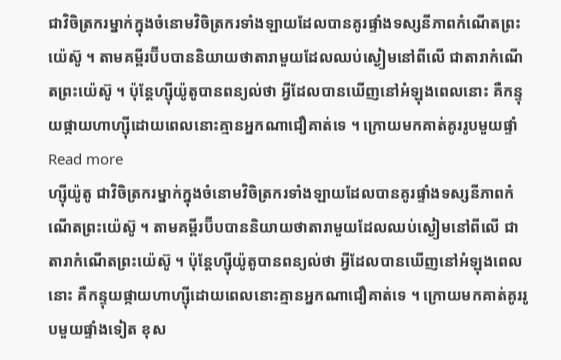ជាវិចិត្រករម្នាក់ក្នុងចំនោមវិចិត្រករទាំងឡាយដែលបានគូរផ្ទាំងទស្សនីភាពកំណើតព្រះយ៉េស៊ូ ។ តាមគម្ពីរប៊ីបបាននិយាយថាតារាមួយដែលឈប់ស្ងៀមនៅពីលើ ជាតារាកំណើតព្រះយ៉េស៊ូ ។ ប៉ុន្តែហ្ស៊ីយ៉ូតូបានពន្យល់ថា អ្វីដែលបានឃើញនៅអំឡុងពេលនោះ គឺកន្ទុយផ្កាយហាហ្ស៊ីដោយពេលនោះគ្មានអ្នកណាជឿគាត់ទេ ។ ក្រោយមកគាត់គូររូបមួយផ្ទាំRead more
ហ្ស៊ីយ៉ូតូ ជាវិចិត្រករម្នាក់ក្នុងចំនោមវិចិត្រករទាំងឡាយដែលបានគូរផ្ទាំងទស្សនីភាពកំណើតព្រះយ៉េស៊ូ ។ តាមគម្ពីរប៊ីបបាននិយាយថាតារាមួយដែលឈប់ស្ងៀមនៅពីលើ ជាតារាកំណើតព្រះយ៉េស៊ូ ។ ប៉ុន្តែហ្ស៊ីយ៉ូតូបានពន្យល់ថា អ្វីដែលបានឃើញនៅអំឡុងពេលនោះ គឺកន្ទុយផ្កាយហាហ្ស៊ីដោយពេលនោះគ្មានអ្នកណាជឿគាត់ទេ ។ ក្រោយមកគាត់គូររូបមួយផ្ទាំងទៀត ខុស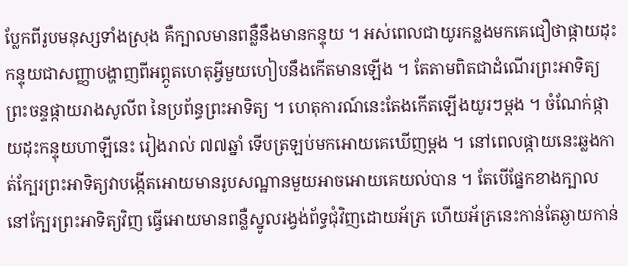ប្លែកពីរូបមនុស្សទាំងស្រុង គឺក្បាលមានពន្លឺនឹងមានកន្ទុយ ។ អស់ពេលជាយូរកន្លងមកគេជឿថាផ្កាយដុះកន្ទុយជាសញ្ញាបង្ហាញពីអព្ភូតហេតុអ្វីមួយហៀបនឹងកើតមានឡើង ។ តែតាមពិតជាដំណើរព្រះអាទិត្យ ព្រះចន្ទផ្កាយរាងសូលីព នៃប្រព័ន្ធព្រះអាទិត្យ ។ ហេតុការណ៍នេះតែងកើតឡើងយូរៗម្តង ។ ចំណែក់ផ្កាយដុះកន្ទុយហាឡីនេះ រៀងរាល់ ៧៧ឆ្នាំ ទើបត្រឡប់មកអោយគេឃើញម្តង ។ នៅពេលផ្កាយនេះឆ្លងកាត់ក្បែរព្រះអាទិត្យវាបង្កើតអោយមានរូបសណ្ឋានមួយអាចអោយគេយល់បាន ។ តែបើផ្នែកខាងក្បាលនៅក្បែរព្រះអាទិត្យវិញ ធ្វើអោយមានពន្លឺស្នូលរង្វង់ព័ទ្ធជុំវិញដោយអ័ភ្រ ហើយអ័ភ្រនេះកាន់តែឆ្ងាយកាន់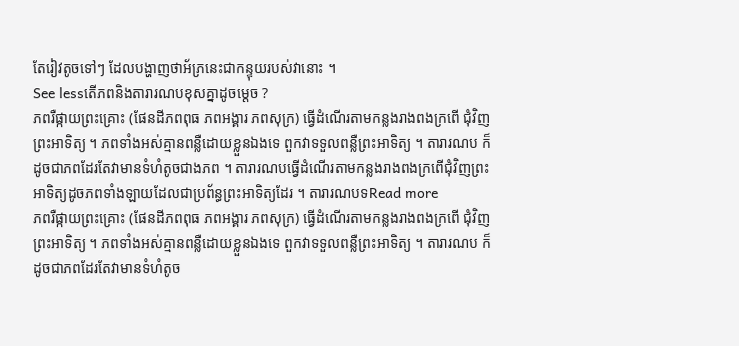តែរៀវតូចទៅៗ ដែលបង្ហាញថាអ័ភ្រនេះជាកន្ទុយរបស់វានោះ ។
See lessតើភពនិងតារារណបខុសគ្នាដូចម្តេច ?
ភពរឺផ្កាយព្រះគ្រោះ (ផែនដីភពពុធ ភពអង្គារ ភពសុក្រ) ធ្វើដំណើរតាមកន្លងរាងពងក្រពើ ជុំវិញព្រះអាទិត្យ ។ ភពទាំងអស់គ្មានពន្លឺដោយខ្លួនឯងទេ ពួកវាទទួលពន្លឺព្រះអាទិត្យ ។ តារារណប ក៏ដូចជាភពដែរតែវាមានទំហំតូចជាងភព ។ តារារណបធ្វើដំណើរតាមកន្លងរាងពងក្រពើជុំវិញព្រះអាទិត្យដូចភពទាំងឡាយដែលជាប្រព័ន្ធព្រះអាទិត្យដែរ ។ តារារណបទRead more
ភពរឺផ្កាយព្រះគ្រោះ (ផែនដីភពពុធ ភពអង្គារ ភពសុក្រ) ធ្វើដំណើរតាមកន្លងរាងពងក្រពើ ជុំវិញព្រះអាទិត្យ ។ ភពទាំងអស់គ្មានពន្លឺដោយខ្លួនឯងទេ ពួកវាទទួលពន្លឺព្រះអាទិត្យ ។ តារារណប ក៏ដូចជាភពដែរតែវាមានទំហំតូច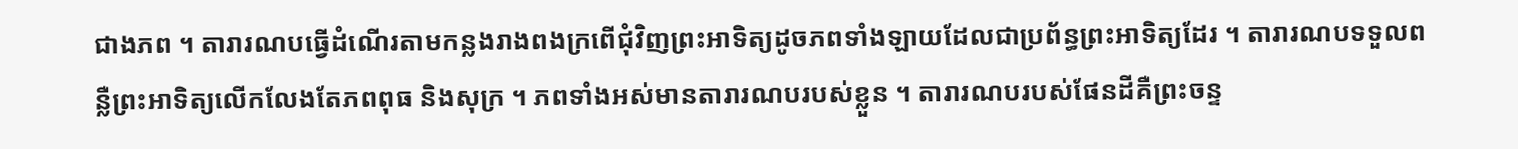ជាងភព ។ តារារណបធ្វើដំណើរតាមកន្លងរាងពងក្រពើជុំវិញព្រះអាទិត្យដូចភពទាំងឡាយដែលជាប្រព័ន្ធព្រះអាទិត្យដែរ ។ តារារណបទទួលពន្លឺព្រះអាទិត្យលើកលែងតែភពពុធ និងសុក្រ ។ ភពទាំងអស់មានតារារណបរបស់ខ្លួន ។ តារារណបរបស់ផែនដីគឺព្រះចន្ទ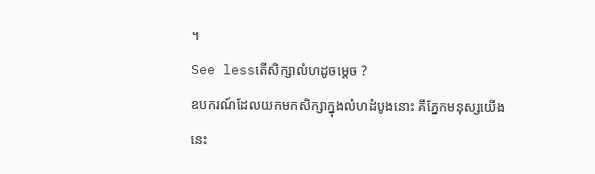។
See lessតើសិក្សាលំហដូចម្តេច ?
ឧបករណ៍ដែលយកមកសិក្សាក្នុងលំហដំបូងនោះ គឹភ្នែកមនុស្សយើងនេះ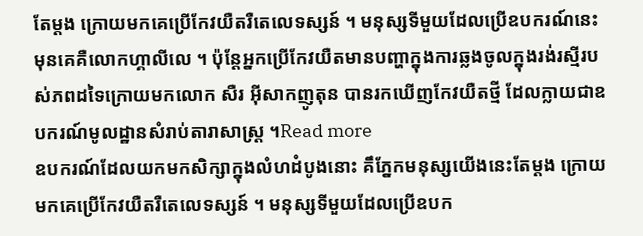តែម្តង ក្រោយមកគេប្រើកែវយឺតរឺតេលេទស្សន៍ ។ មនុស្សទីមួយដែលប្រើឧបករណ៍នេះមុនគេគឺលោកហ្គាលីលេ ។ ប៉ុន្តែអ្នកប្រើកែវយឺតមានបញ្ហាក្នុងការឆ្លងចូលក្នុងរង់រស្មីរបស់ភពដទៃក្រោយមកលោក សឺរ អ៊ីសាកញូតុន បានរកឃើញកែវយឺតថ្មី ដែលក្លាយជាឧបករណ៍មូលដ្ឋានសំរាប់តារាសាស្រ្ត ។Read more
ឧបករណ៍ដែលយកមកសិក្សាក្នុងលំហដំបូងនោះ គឹភ្នែកមនុស្សយើងនេះតែម្តង ក្រោយមកគេប្រើកែវយឺតរឺតេលេទស្សន៍ ។ មនុស្សទីមួយដែលប្រើឧបក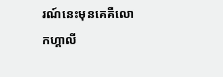រណ៍នេះមុនគេគឺលោកហ្គាលី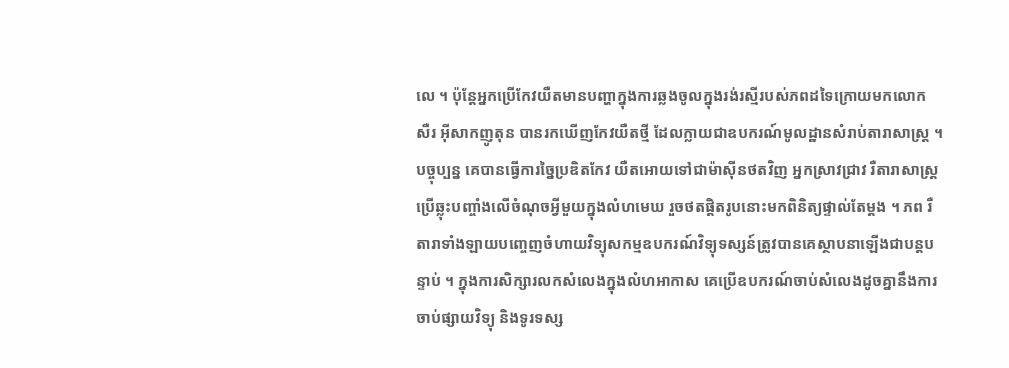លេ ។ ប៉ុន្តែអ្នកប្រើកែវយឺតមានបញ្ហាក្នុងការឆ្លងចូលក្នុងរង់រស្មីរបស់ភពដទៃក្រោយមកលោក សឺរ អ៊ីសាកញូតុន បានរកឃើញកែវយឺតថ្មី ដែលក្លាយជាឧបករណ៍មូលដ្ឋានសំរាប់តារាសាស្រ្ត ។ បច្ចុប្បន្ន គេបានធ្វើការច្នៃប្រឌិតកែវ យឺតអោយទៅជាម៉ាស៊ីនថតវិញ អ្នកស្រាវជ្រាវ រឺតារាសាស្រ្តប្រើឆ្លុះបញ្ចាំងលើចំណុចអ្វីមួយក្នុងលំហមេឃ រួចថតផ្តិតរូបនោះមកពិនិត្យផ្ទាល់តែម្តង ។ ភព រឺតារាទាំងឡាយបញ្ចេញចំហាយវិទ្យុសកម្មឧបករណ៍វិទ្យុទស្សន៍ត្រូវបានគេស្ថាបនាឡើងជាបន្តបន្ទាប់ ។ ក្នុងការសិក្សារលកសំលេងក្នុងលំហអាកាស គេប្រើឧបករណ៍ចាប់សំលេងដូចគ្នានឹងការចាប់ផ្សាយវិទ្យុ និងទូរទស្ស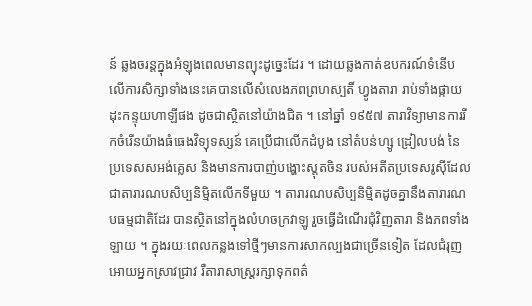ន៍ ឆ្លងចរន្តក្នុងអំឡុងពេលមានព្យុះដូច្នេះដែរ ។ ដោយឆ្លងកាត់ឧបករណ៍ទំនើប លើការសិក្សាទាំងនេះគេបានលើសំលេងភពព្រហស្បតិ៍ ហ្វូងតារា រាប់ទាំងផ្កាយដុះកន្ទុយហាឡីផង ដូចជាស្ថិតនៅយ៉ាងជិត ។ នៅឆ្នាំ ១៩៥៧ តារាវិទ្យាមានការរីកចំរើនយ៉ាងធំធេងវិទ្យុទស្សន៍ គេប្រើជាលើកដំបូង នៅតំបន់ហ្សូ ដ្រៀលបង់ នៃប្រទេសសអង់គ្លេស និងមានការបាញ់បង្ហោះស្តុតចិន របស់អតីតប្រទេសរូស៊ីដែលជាតារារណបសិប្បនិម្មិតលើកទីមួយ ។ តារារណបសិប្បនិម្មិតដូចគ្នានឹងតារារណបធម្មជាតិដែរ បានស្ថិតនៅក្នុងលំហចក្រវាឡូ រួចធ្វើដំណើរជុំវិញតារា និងភពទាំងឡាយ ។ ក្នុងរយៈពេលកន្លងទៅថ្មីៗមានការសាកល្បងជាច្រើនទៀត ដែលជំរុញអោយអ្នកស្រាវជ្រាវ រឺតារាសាស្រ្តរក្សាទុកពត៌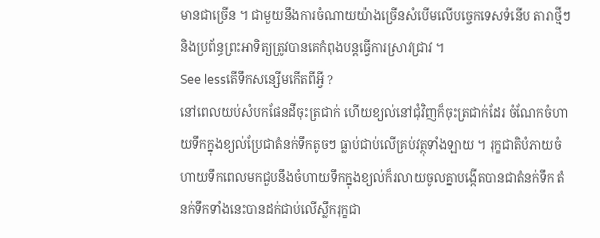មានជាច្រើន ។ ជាមួយនឹងការចំណាយយ៉ាងច្រើនសំបើមលើបច្ចេកទេសទំនើប តារាថ្មីៗ និងប្រព័ន្ធព្រះអាទិត្យត្រូវបានគេកំពុងបន្តធ្វើការស្រាវជ្រាវ ។
See lessតើទឹកសន្សើមកើតពីអ្វី ?
នៅពេលយប់សំបកផែនដីចុះត្រជាក់ ហើយខ្យល់នៅជុំវិញក៏ចុះត្រជាក់ដែរ ចំណែកចំហាយទឹកក្នុងខ្យល់ប្រែជាតំនក់ទឹកតូចៗ ធ្លាប់ជាប់លើគ្រប់វត្ថុទាំងឡាយ ។ រុក្ខជាតិបំភាយចំហាយទឹកពេលមកជួបនឹងចំហាយទឹកក្នុងខ្យល់ក៏រលាយចូលគ្នាបង្កើតបានជាតំនក់ទឹក តំនក់ទឹកទាំងនេះបានដក់ជាប់លើស្លឹករុក្ខជា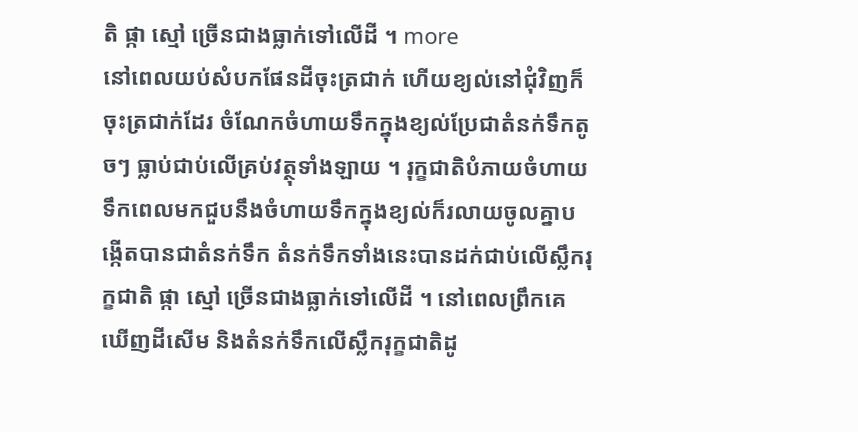តិ ផ្កា ស្មៅ ច្រើនជាងធ្លាក់ទៅលើដី ។ more
នៅពេលយប់សំបកផែនដីចុះត្រជាក់ ហើយខ្យល់នៅជុំវិញក៏ចុះត្រជាក់ដែរ ចំណែកចំហាយទឹកក្នុងខ្យល់ប្រែជាតំនក់ទឹកតូចៗ ធ្លាប់ជាប់លើគ្រប់វត្ថុទាំងឡាយ ។ រុក្ខជាតិបំភាយចំហាយទឹកពេលមកជួបនឹងចំហាយទឹកក្នុងខ្យល់ក៏រលាយចូលគ្នាបង្កើតបានជាតំនក់ទឹក តំនក់ទឹកទាំងនេះបានដក់ជាប់លើស្លឹករុក្ខជាតិ ផ្កា ស្មៅ ច្រើនជាងធ្លាក់ទៅលើដី ។ នៅពេលព្រឹកគេឃើញដីសើម និងតំនក់ទឹកលើស្លឹករុក្ខជាតិដូ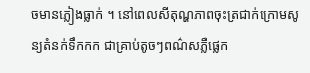ចមានភ្លៀងធ្លាក់ ។ នៅពេលសីតុណ្ហភាពចុះត្រជាក់ក្រោមសូន្យតំនក់ទឹកកក ជាគ្រាប់តូចៗពណ៌សភ្លឺផ្លេក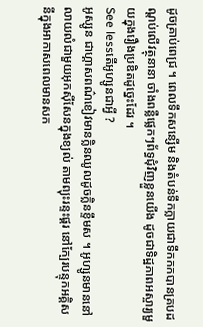ដូចគ្រាប់ពេជ្រ ។ ពេលទឹកសន្សើម និងតំបន់ទឹកក្លាយជាទឹកកកបានគ្របដណ្តប់លើវត្ថុនានា ចាំងពន្លឺផ្លេកៗព័ទ្ធជុំវិញខ្លួនយើង ដូចជាទិដ្ឋភាពអស្ចារ្យមួយក្នុងរឿងប្រឌិតដូច្នេះដែរ ។
See lessតើអូហ្សូនជាអ្វី ?
អូស្សូន ជាហ្គាសពណ៌ខៀវមានក្លិនឈូលដូចក្លិនខ្ទឹមស ។ អូហ្សូនមាននៅលាយលំជាមួយអុកស៊ីសែនក្នុងខ្យល់ តាមព្យុះរន្ទះផ្គរ នៅក្បែរបន្ទុកអគ្គិសនីក្នុងអាកាសពេលមានសក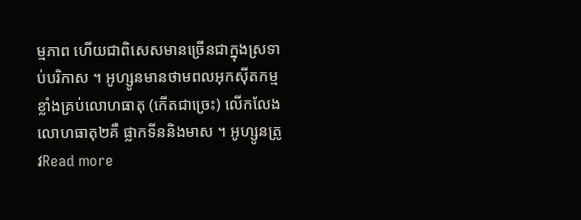ម្មភាព ហើយជាពិសេសមានច្រើនជាក្នុងស្រទាប់បរិកាស ។ អូហ្សូនមានថាមពលអុកស៊ីតកម្មខ្លាំងគ្រប់លោហធាតុ (កើតជាច្រេះ) លើកលែងលោហធាតុ២គឺ ផ្លាកទីននិងមាស ។ អូហ្សូនត្រូវRead more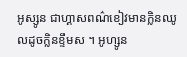អូស្សូន ជាហ្គាសពណ៌ខៀវមានក្លិនឈូលដូចក្លិនខ្ទឹមស ។ អូហ្សូន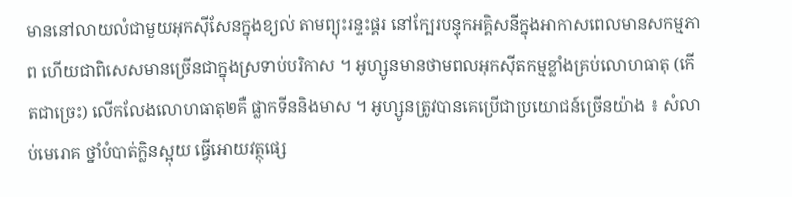មាននៅលាយលំជាមួយអុកស៊ីសែនក្នុងខ្យល់ តាមព្យុះរន្ទះផ្គរ នៅក្បែរបន្ទុកអគ្គិសនីក្នុងអាកាសពេលមានសកម្មភាព ហើយជាពិសេសមានច្រើនជាក្នុងស្រទាប់បរិកាស ។ អូហ្សូនមានថាមពលអុកស៊ីតកម្មខ្លាំងគ្រប់លោហធាតុ (កើតជាច្រេះ) លើកលែងលោហធាតុ២គឺ ផ្លាកទីននិងមាស ។ អូហ្សូនត្រូវបានគេប្រើជាប្រយោជន៍ច្រើនយ៉ាង ៖ សំលាប់មេរោគ ថ្នាំបំបាត់កិ្លនស្អុយ ធ្វើអោយវត្ថុផ្សេ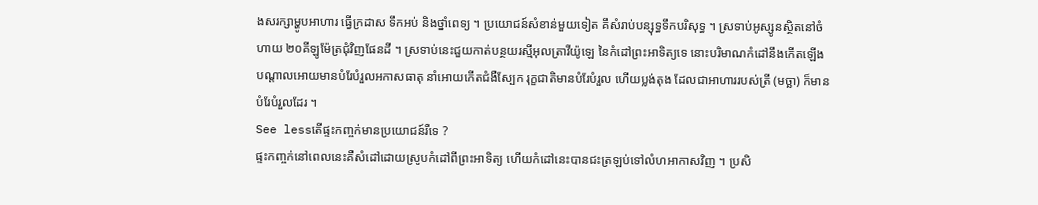ងសរក្សាម្ហូបអាហារ ធ្វើក្រដាស ទឹកអប់ និងថ្នាំពេទ្យ ។ ប្រយោជន៍សំខាន់មួយទៀត គឹសំរាប់បន្សុទ្ធទឹកបរិសុទ្ធ ។ ស្រទាប់អូស្សូនស្ថិតនៅចំហាយ ២០គីឡូម៉ែត្រជុំវិញផែនដី ។ ស្រទាប់នេះជួយកាត់បន្ថយរស្មីអុលត្រាវីយ៉ូឡេ នៃកំដៅព្រះអាទិត្យទេ នោះបរិមាណកំដៅនឹងកើតឡើង បណ្តាលអោយមានបំរែបំរួលអកាសធាតុ នាំអោយកើតជំងឺស្បែក រុក្ខជាតិមានបំរែបំរួល ហើយប្លង់តុង ដែលជាអាហាររបស់ត្រី (មច្ឆា) ក៏មានបំរែបំរួលដែរ ។
See lessតើផ្ទះកញ្ចក់មានប្រយោជន៍រឺទេ ?
ផ្ទះកញ្ចក់នៅពេលនេះគឺសំដៅដោយស្រូបកំដៅពីព្រះអាទិត្យ ហើយកំដៅនេះបានជះត្រឡប់ទៅលំហអាកាសវិញ ។ ប្រសិ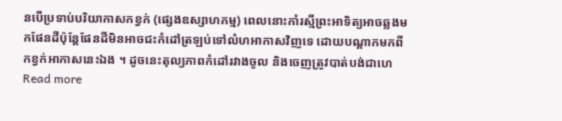នបើប្រទាប់បរិយាកាសកខ្វក់ (ផ្សេងឧស្សាហកម្ម) ពេលនោះកាំរស្មីព្រះអាទិត្យអាចឆ្លងមកផែនដីប៉ុន្តែផែនដីមិនអាចជះកំដៅត្រឡប់ទៅលំហអាកាសវិញទេ ដោយបណ្តាកមកពីកខ្វក់អាកាសនេះឯង ។ ដូចនេះតុល្យភាពកំដៅរវាងចូល និងចេញត្រូវបាត់បង់ជាហេRead more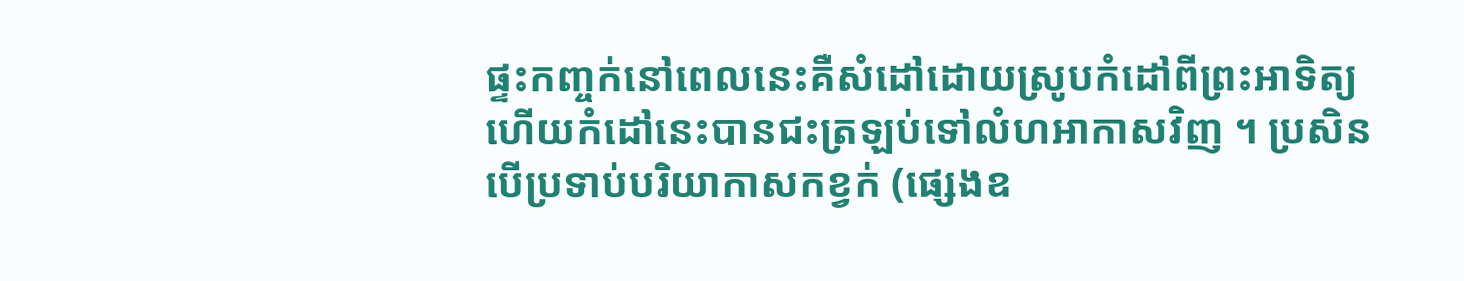ផ្ទះកញ្ចក់នៅពេលនេះគឺសំដៅដោយស្រូបកំដៅពីព្រះអាទិត្យ ហើយកំដៅនេះបានជះត្រឡប់ទៅលំហអាកាសវិញ ។ ប្រសិនបើប្រទាប់បរិយាកាសកខ្វក់ (ផ្សេងឧ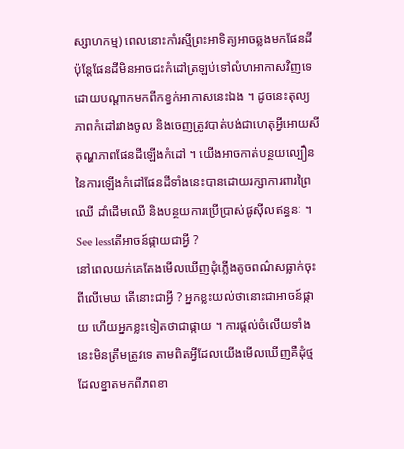ស្សាហកម្ម) ពេលនោះកាំរស្មីព្រះអាទិត្យអាចឆ្លងមកផែនដីប៉ុន្តែផែនដីមិនអាចជះកំដៅត្រឡប់ទៅលំហអាកាសវិញទេ ដោយបណ្តាកមកពីកខ្វក់អាកាសនេះឯង ។ ដូចនេះតុល្យភាពកំដៅរវាងចូល និងចេញត្រូវបាត់បង់ជាហេតុអ្វីអោយសីតុណ្ហភាពផែនដីឡើងកំដៅ ។ យើងអាចកាត់បន្ថយល្បឿននៃការឡើងកំដៅផែនដីទាំងនេះបានដោយរក្សាការពារព្រៃឈើ ដាំដើមឈើ និងបន្ថយការប្រើប្រាស់ផូស៊ីលឥន្ធនៈ ។
See lessតើអាចន៍ផ្កាយជាអ្វី ?
នៅពេលយក់គេតែងមើលឃើញដុំភ្លើងតូចពណ៌សធ្លាក់ចុះពីលើមេឃ តើនោះជាអ្វី ? អ្នកខ្លះយល់ថានោះជាអាចន៍ផ្កាយ ហើយអ្នកខ្លះទៀតថាជាផ្កាយ ។ ការផ្តល់ចំលើយទាំងនេះមិនត្រឹមត្រូវទេ តាមពិតអ្វីដែលយើងមើលឃើញគឺដុំថ្ម ដែលខ្នាតមកពីភពខា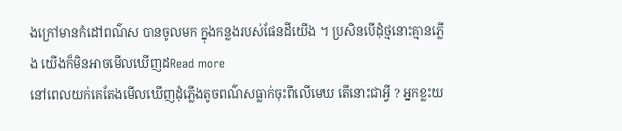ងក្រៅមានកំដៅពណ៌ស បានចូលមក ក្នុងកន្លងរបស់ផែនដីយើង ។ ប្រសិនបើដុំថ្មនោះគ្មានភ្លើង យើងក៏មិនអាចមើលឃើញដRead more
នៅពេលយក់គេតែងមើលឃើញដុំភ្លើងតូចពណ៌សធ្លាក់ចុះពីលើមេឃ តើនោះជាអ្វី ? អ្នកខ្លះយ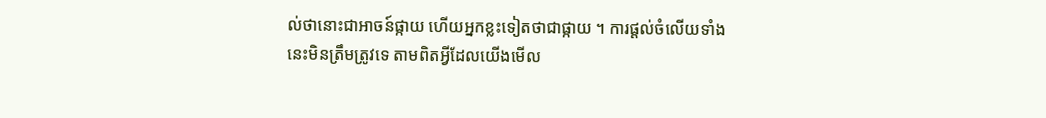ល់ថានោះជាអាចន៍ផ្កាយ ហើយអ្នកខ្លះទៀតថាជាផ្កាយ ។ ការផ្តល់ចំលើយទាំងនេះមិនត្រឹមត្រូវទេ តាមពិតអ្វីដែលយើងមើល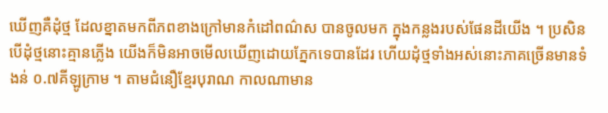ឃើញគឺដុំថ្ម ដែលខ្នាតមកពីភពខាងក្រៅមានកំដៅពណ៌ស បានចូលមក ក្នុងកន្លងរបស់ផែនដីយើង ។ ប្រសិនបើដុំថ្មនោះគ្មានភ្លើង យើងក៏មិនអាចមើលឃើញដោយភ្នែកទេបានដែរ ហើយដុំថ្មទាំងអស់នោះភាគច្រើនមានទំងន់ ០.៧គីឡូក្រាម ។ តាមជំនឿខ្មែរបុរាណ កាលណាមាន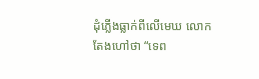ដុំភ្លើងធ្លាក់ពីលើមេឃ លោកតែងហៅថា “ទេព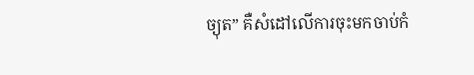ច្យុត” គឺសំដៅលើការចុះមកចាប់កំ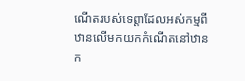ណើតរបស់ទេព្តាដែលអស់កម្មពីឋានលើមកយកកំណើតនៅឋានក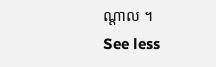ណ្តាល ។
See less